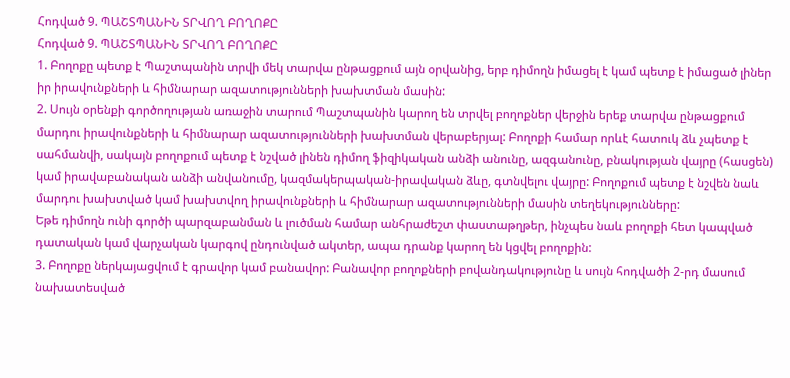Հոդված 9. ՊԱՇՏՊԱՆԻՆ ՏՐՎՈՂ ԲՈՂՈՔԸ
Հոդված 9. ՊԱՇՏՊԱՆԻՆ ՏՐՎՈՂ ԲՈՂՈՔԸ
1. Բողոքը պետք է Պաշտպանին տրվի մեկ տարվա ընթացքում այն օրվանից, երբ դիմողն իմացել է կամ պետք է իմացած լիներ իր իրավունքների և հիմնարար ազատությունների խախտման մասին:
2. Սույն օրենքի գործողության առաջին տարում Պաշտպանին կարող են տրվել բողոքներ վերջին երեք տարվա ընթացքում մարդու իրավունքների և հիմնարար ազատությունների խախտման վերաբերյալ: Բողոքի համար որևէ հատուկ ձև չպետք է սահմանվի, սակայն բողոքում պետք է նշված լինեն դիմող ֆիզիկական անձի անունը, ազգանունը, բնակության վայրը (հասցեն) կամ իրավաբանական անձի անվանումը, կազմակերպական-իրավական ձևը, գտնվելու վայրը: Բողոքում պետք է նշվեն նաև մարդու խախտված կամ խախտվող իրավունքների և հիմնարար ազատությունների մասին տեղեկությունները:
Եթե դիմողն ունի գործի պարզաբանման և լուծման համար անհրաժեշտ փաստաթղթեր, ինչպես նաև բողոքի հետ կապված դատական կամ վարչական կարգով ընդունված ակտեր, ապա դրանք կարող են կցվել բողոքին:
3. Բողոքը ներկայացվում է գրավոր կամ բանավոր: Բանավոր բողոքների բովանդակությունը և սույն հոդվածի 2-րդ մասում նախատեսված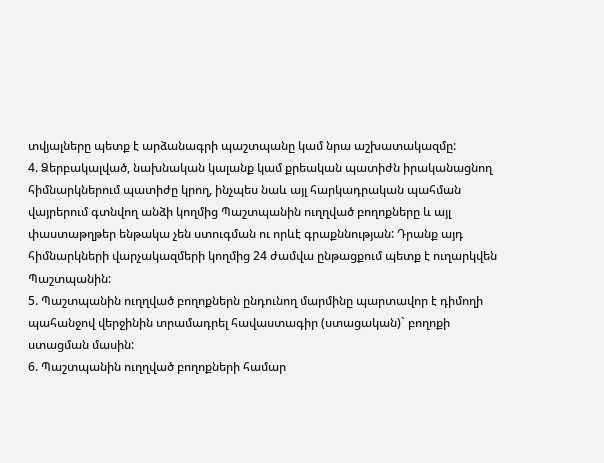տվյալները պետք է արձանագրի պաշտպանը կամ նրա աշխատակազմը:
4. Ձերբակալված, նախնական կալանք կամ քրեական պատիժն իրականացնող հիմնարկներում պատիժը կրող, ինչպես նաև այլ հարկադրական պահման վայրերում գտնվող անձի կողմից Պաշտպանին ուղղված բողոքները և այլ փաստաթղթեր ենթակա չեն ստուգման ու որևէ գրաքննության: Դրանք այդ հիմնարկների վարչակազմերի կողմից 24 ժամվա ընթացքում պետք է ուղարկվեն Պաշտպանին:
5. Պաշտպանին ուղղված բողոքներն ընդունող մարմինը պարտավոր է դիմողի պահանջով վերջինին տրամադրել հավաստագիր (ստացական)` բողոքի ստացման մասին:
6. Պաշտպանին ուղղված բողոքների համար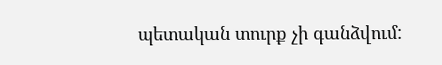պետական տուրք չի գանձվում: